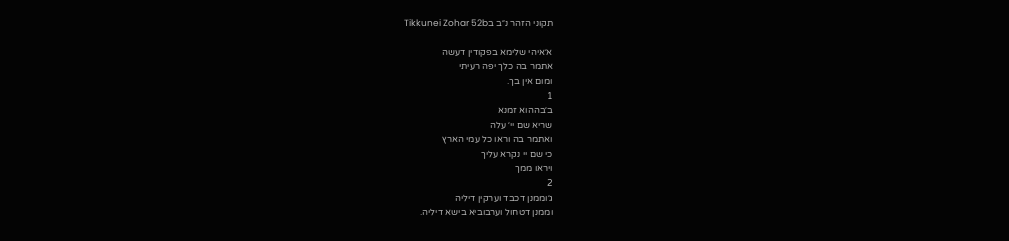תקוני הזהר נ״ב בTikkunei Zohar 52b

א׳איהי שלימא בפקודין דעשה
אתמר בה כלך יפה רעיתי
ומום אין בך.
1
ב׳בההוא זמנא
שריא שם יי׳ עלה
ואתמר בה וראו כל עמי הארץ
כי שם יי נקרא עליך
ויראו ממך
2
ג׳וממנן דכבד וערקין דיליה
וממנן דטחול וערבוביא בישא דיליה.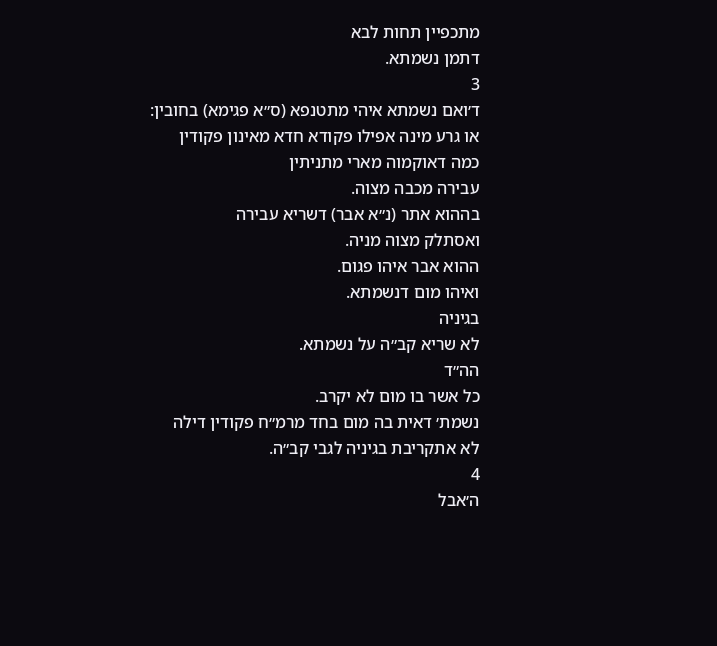מתכפיין תחות לבא
דתמן נשמתא.
3
ד׳ואם נשמתא איהי מתטנפא (ס״א פגימא) בחובין:
או גרע מינה אפילו פקודא חדא מאינון פקודין
כמה דאוקמוה מארי מתניתין
עבירה מכבה מצוה.
בההוא אתר (נ״א אבר) דשריא עבירה
ואסתלק מצוה מניה.
ההוא אבר איהו פגום.
ואיהו מום דנשמתא.
בגיניה
לא שריא קב״ה על נשמתא.
הה״ד
כל אשר בו מום לא יקרב.
נשמת׳ דאית בה מום בחד מרמ״ח פקודין דילה
לא אתקריבת בגיניה לגבי קב״ה.
4
ה׳אבל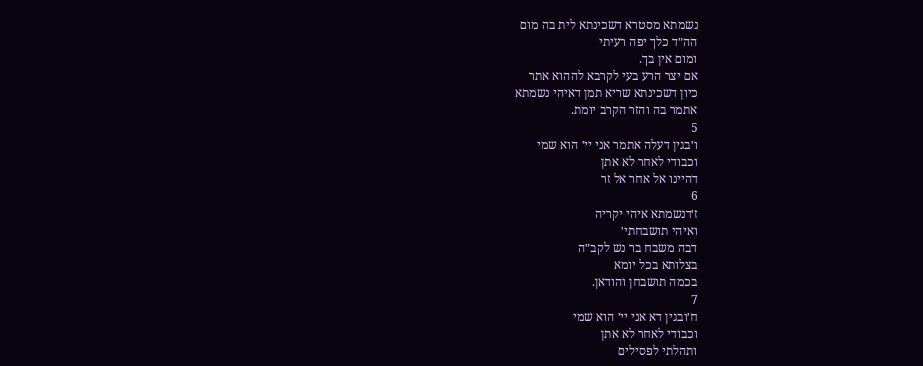נשמתא מסטרא דשכינתא לית בה מום
הה״ד כלך יפה רעיתי
ומום אין בך.
אם יצר הרע בעי לקרבא לההוא אתר
כיון דשכינתא שריא תמן דאיהי נשמתא
אתמר בה והזר הקרב יומת.
5
ו׳בגין דעלה אתמר אני יי׳ הוא שמי
וכבודי לאחר לא אתן
דהיינו אל אחר אל זר
6
ז׳דנשמתא איהי יקריה
ואיהי תושבחתי׳
דבה משבח בר נש לקב״ה
בצלותא בכל יומא
בכמה תושבחן והודאן.
7
ח׳ובגין דא אני יי׳ הוא שמי
וכבודי לאחר לא אתן
ותהלתי לפסילים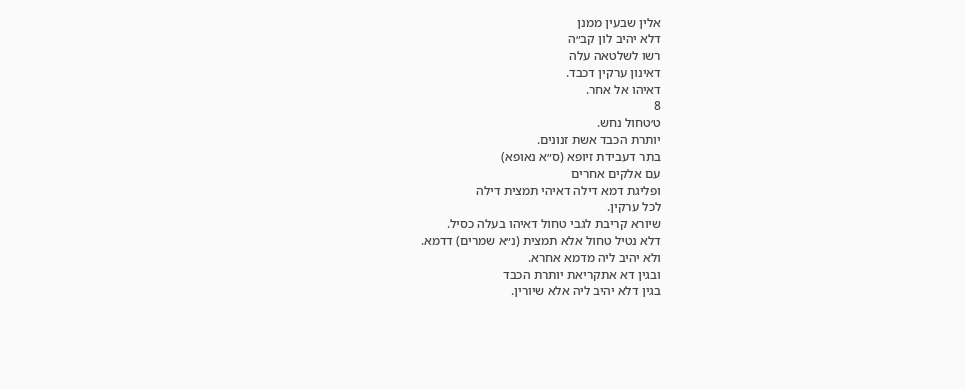אלין שבעין ממנן
דלא יהיב לון קב״ה
רשו לשלטאה עלה
דאינון ערקין דכבד.
דאיהו אל אחר.
8
ט׳טחול נחש.
יותרת הכבד אשת זנונים.
בתר דעבידת זיופא (ס״א נאופא)
עם אלקים אחרים
ופליגת דמא דילה דאיהי תמצית דילה
לכל ערקין.
שיורא קריבת לגבי טחול דאיהו בעלה כסיל.
דלא נטיל טחול אלא תמצית (נ״א שמרים) דדמא.
ולא יהיב ליה מדמא אחרא.
ובגין דא אתקריאת יותרת הכבד
בגין דלא יהיב ליה אלא שיורין.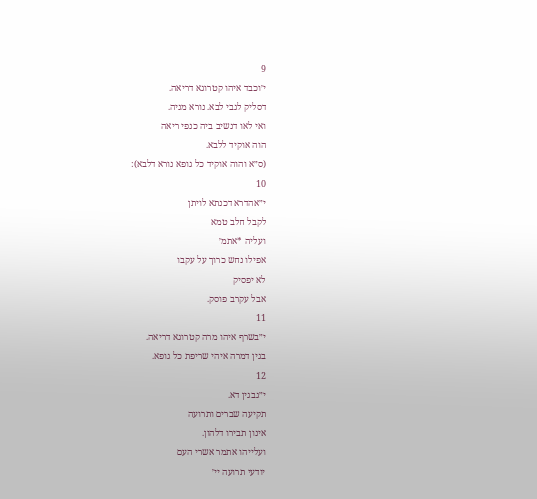9
י׳וכבד איהו קטרוגא דריאה.
דסליק לגבי לבא. נורא מניה.
ואי לאו דנשיב ביה כנפי ריאה
הוה אוקיד ללבא.
(ס״א והוה אוקיד כל גופא נורא דלבא):
10
י״אהדרא דכנתא לויתן
לקבל חלב טמא
ועליה *אתמ׳
אפילו נחש כרוך על עקבו
לא יפסיק
אבל עקרב פוסק.
11
י״בשרף איהו מרה קטרוגא דריאה.
בגין דמרה איהי שריפת כל גופא.
12
י״גבגין דא.
תקיעה שברים ותרועה
אינון תבירו דלהון.
ועלייהו אתמר אשרי העם
יודעי תרועה יי׳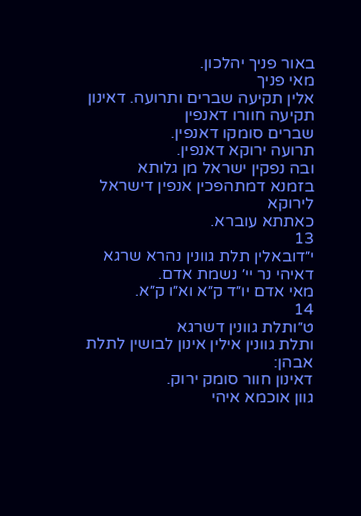באור פניך יהלכון.
מאי פניך
אלין תקיעה שברים ותרועה. דאינון
תקיעה חוורו דאנפין
שברים סומקו דאנפין.
תרועה ירוקא דאנפין.
ובה נפקין ישראל מן גלותא
בזמנא דמתהפכין אנפין דישראל לירוקא
כאתתא עוברא.
13
י״דובאלין תלת גוונין נהרא שרגא
דאיהי נר יי׳ נשמת אדם.
מאי אדם יו״ד ק״א וא״ו ק״א.
14
ט״ותלת גוונין דשרגא
ותלת גוונין אילין אינון לבושין לתלת אבהן:
דאינון חוור סומק ירוק.
גוון אוכמא איהי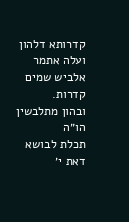קדרותא דלהון
ועלה אתמר אלביש שמים קדרות.
ובהון מתלבשין הו״ה
תכלת לבושא דאת י׳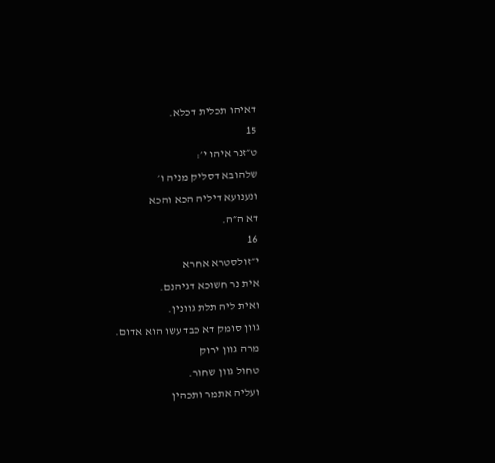דאיהו תכלית דכלא.
15
ט״זנר איהו י׳:
שלהובא דסליק מניה ו׳
ונענועא דיליה הכא והכא
דא ה״ה.
16
י״זולסטרא אחרא
אית נר חשוכא דגיהנם.
ואית ליה תלת גוונין.
גוון סומק דא כבד עשו הוא אדום.
מרה גוון ירוק
טחול גוון שחור.
ועליה אתמר ותכהין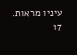עיניו מראות.
17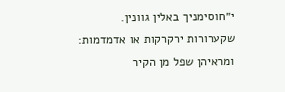י״חוסימניך באלין גוונין.
שקערורות ירקרקות או אדמדמות:
ומראיהן שפל מן הקיר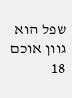שפל הוא גוון אוכם
18